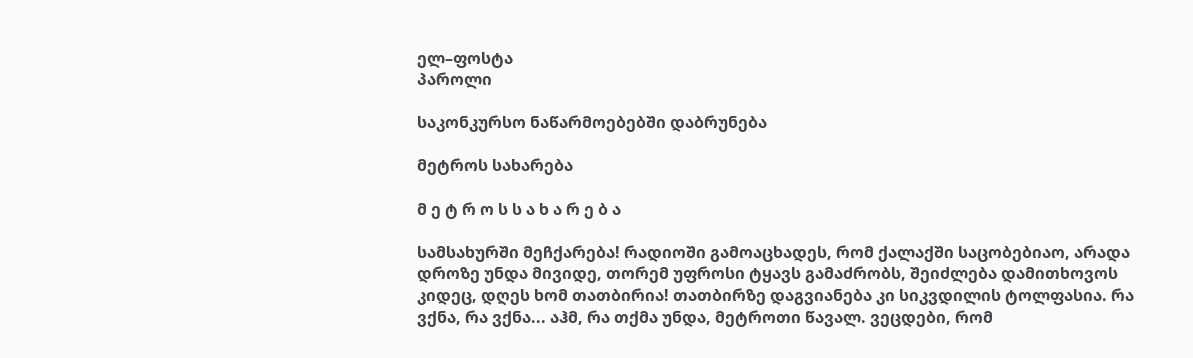ელ–ფოსტა
პაროლი

საკონკურსო ნაწარმოებებში დაბრუნება

მეტროს სახარება

მ ე ტ რ ო ს ს ა ხ ა რ ე ბ ა

სამსახურში მეჩქარება! რადიოში გამოაცხადეს, რომ ქალაქში საცობებიაო, არადა დროზე უნდა მივიდე, თორემ უფროსი ტყავს გამაძრობს, შეიძლება დამითხოვოს კიდეც, დღეს ხომ თათბირია! თათბირზე დაგვიანება კი სიკვდილის ტოლფასია. რა ვქნა, რა ვქნა... აჰმ, რა თქმა უნდა, მეტროთი წავალ. ვეცდები, რომ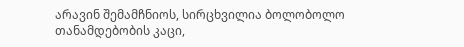არავინ შემამჩნიოს, სირცხვილია ბოლობოლო თანამდებობის კაცი,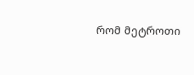რომ მეტროთი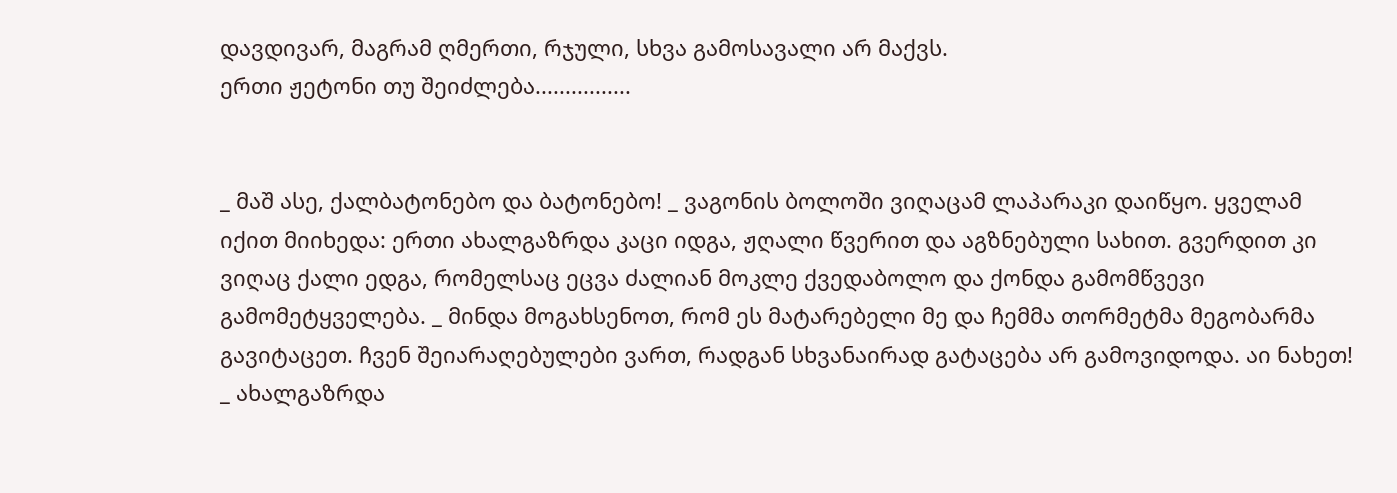დავდივარ, მაგრამ ღმერთი, რჯული, სხვა გამოსავალი არ მაქვს.
ერთი ჟეტონი თუ შეიძლება................


_ მაშ ასე, ქალბატონებო და ბატონებო! _ ვაგონის ბოლოში ვიღაცამ ლაპარაკი დაიწყო. ყველამ იქით მიიხედა: ერთი ახალგაზრდა კაცი იდგა, ჟღალი წვერით და აგზნებული სახით. გვერდით კი ვიღაც ქალი ედგა, რომელსაც ეცვა ძალიან მოკლე ქვედაბოლო და ქონდა გამომწვევი გამომეტყველება. _ მინდა მოგახსენოთ, რომ ეს მატარებელი მე და ჩემმა თორმეტმა მეგობარმა გავიტაცეთ. ჩვენ შეიარაღებულები ვართ, რადგან სხვანაირად გატაცება არ გამოვიდოდა. აი ნახეთ! _ ახალგაზრდა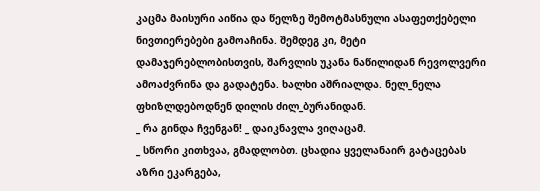კაცმა მაისური აიწია და წელზე შემოტმასნული ასაფეთქებელი ნივთიერებები გამოაჩინა. შემდეგ კი, მეტი დამაჯერებლობისთვის, შარვლის უკანა ნაწილიდან რევოლვერი ამოაძვრინა და გადატენა. ხალხი აშრიალდა. ნელ_ნელა ფხიზლდებოდნენ დილის ძილ_ბურანიდან.
_ რა გინდა ჩვენგან! _ დაიკნავლა ვიღაცამ.
_ სწორი კითხვაა, გმადლობთ. ცხადია ყველანაირ გატაცებას აზრი ეკარგება,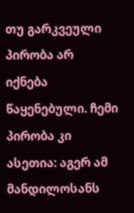თუ გარკვეული პირობა არ იქნება წაყენებული. ჩემი პირობა კი ასეთია: აგერ ამ მანდილოსანს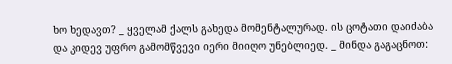ხო ხედავთ? _ ყველამ ქალს გახედა მომენტალურად. ის ცოტათი დაიძაბა და კიდევ უფრო გამომწვევი იერი მიიღო უნებლიედ. _ მინდა გაგაცნოთ: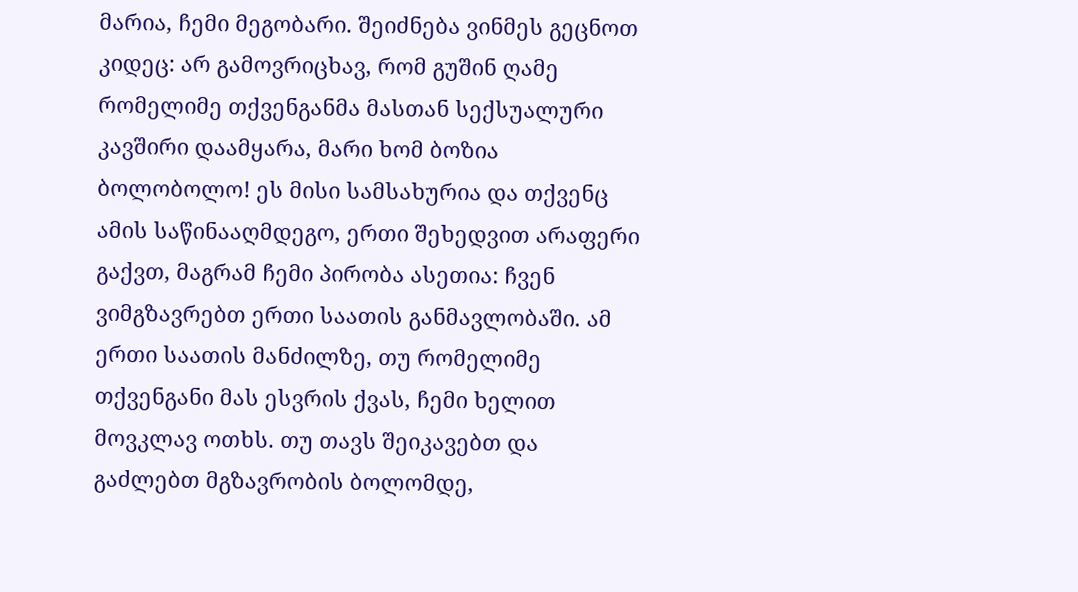მარია, ჩემი მეგობარი. შეიძნება ვინმეს გეცნოთ კიდეც: არ გამოვრიცხავ, რომ გუშინ ღამე რომელიმე თქვენგანმა მასთან სექსუალური კავშირი დაამყარა, მარი ხომ ბოზია ბოლობოლო! ეს მისი სამსახურია და თქვენც ამის საწინააღმდეგო, ერთი შეხედვით არაფერი გაქვთ, მაგრამ ჩემი პირობა ასეთია: ჩვენ ვიმგზავრებთ ერთი საათის განმავლობაში. ამ ერთი საათის მანძილზე, თუ რომელიმე თქვენგანი მას ესვრის ქვას, ჩემი ხელით მოვკლავ ოთხს. თუ თავს შეიკავებთ და გაძლებთ მგზავრობის ბოლომდე,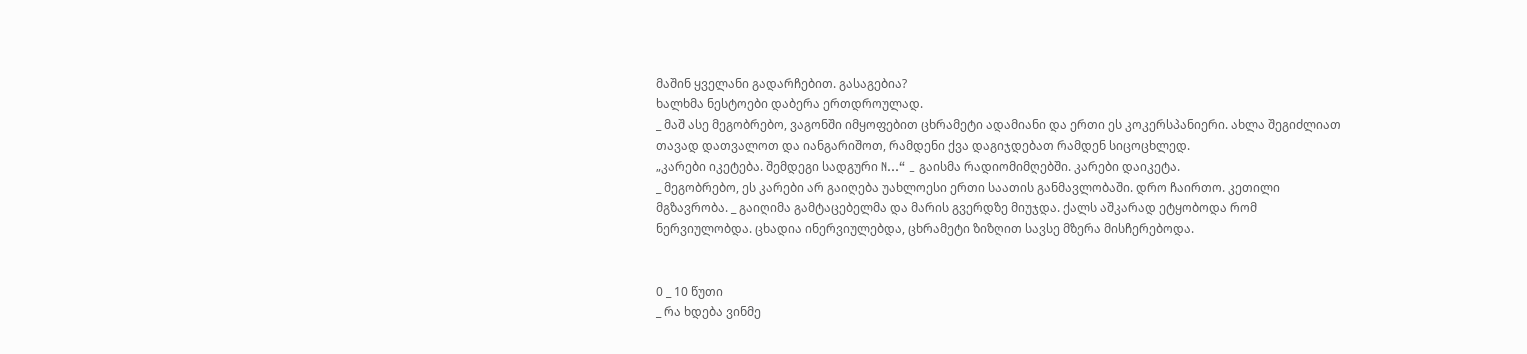მაშინ ყველანი გადარჩებით. გასაგებია?
ხალხმა ნესტოები დაბერა ერთდროულად.
_ მაშ ასე მეგობრებო, ვაგონში იმყოფებით ცხრამეტი ადამიანი და ერთი ეს კოკერსპანიერი. ახლა შეგიძლიათ თავად დათვალოთ და იანგარიშოთ, რამდენი ქვა დაგიჯდებათ რამდენ სიცოცხლედ.
„კარები იკეტება. შემდეგი სადგური N...“ _ გაისმა რადიომიმღებში. კარები დაიკეტა.
_ მეგობრებო, ეს კარები არ გაიღება უახლოესი ერთი საათის განმავლობაში. დრო ჩაირთო. კეთილი მგზავრობა. _ გაიღიმა გამტაცებელმა და მარის გვერდზე მიუჯდა. ქალს აშკარად ეტყობოდა რომ ნერვიულობდა. ცხადია ინერვიულებდა, ცხრამეტი ზიზღით სავსე მზერა მისჩერებოდა.


0 _ 10 წუთი
_ რა ხდება ვინმე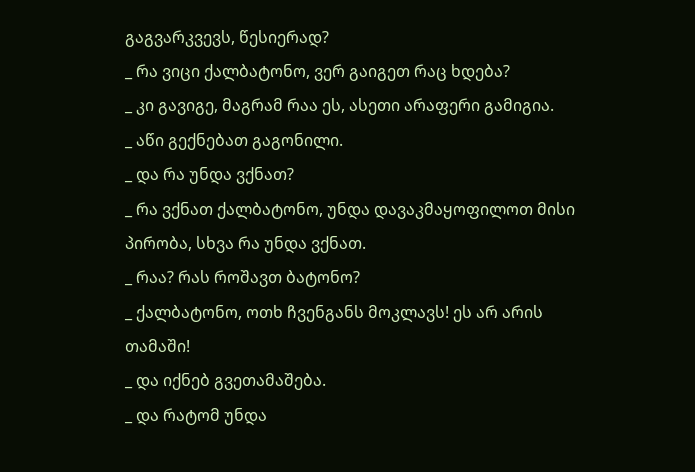გაგვარკვევს, წესიერად?
_ რა ვიცი ქალბატონო, ვერ გაიგეთ რაც ხდება?
_ კი გავიგე, მაგრამ რაა ეს, ასეთი არაფერი გამიგია.
_ აწი გექნებათ გაგონილი.
_ და რა უნდა ვქნათ?
_ რა ვქნათ ქალბატონო, უნდა დავაკმაყოფილოთ მისი პირობა, სხვა რა უნდა ვქნათ.
_ რაა? რას როშავთ ბატონო?
_ ქალბატონო, ოთხ ჩვენგანს მოკლავს! ეს არ არის თამაში!
_ და იქნებ გვეთამაშება.
_ და რატომ უნდა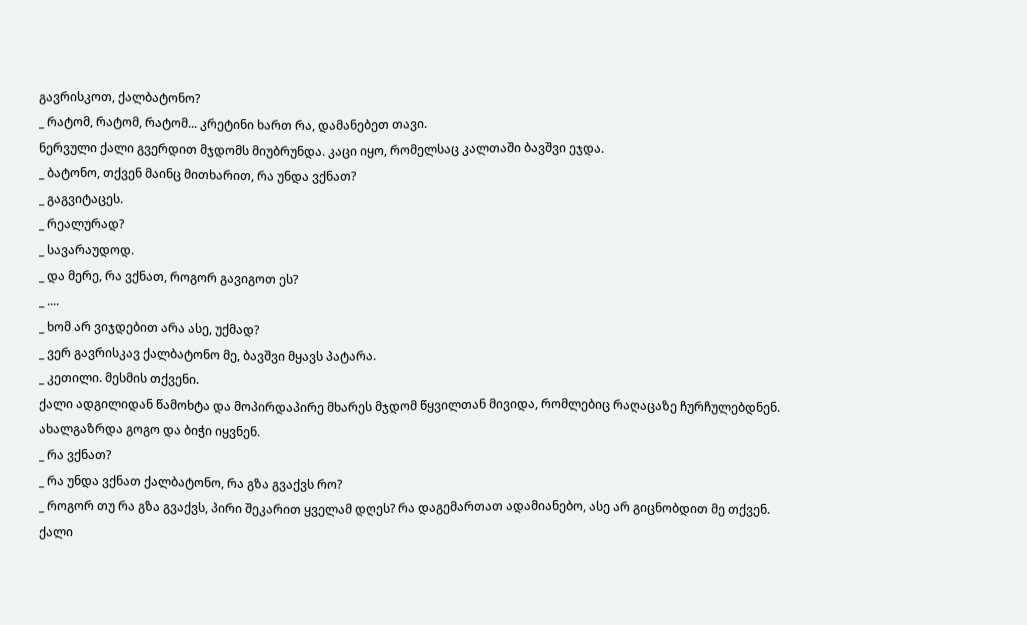გავრისკოთ, ქალბატონო?
_ რატომ, რატომ, რატომ... კრეტინი ხართ რა, დამანებეთ თავი.
ნერვული ქალი გვერდით მჯდომს მიუბრუნდა. კაცი იყო, რომელსაც კალთაში ბავშვი ეჯდა.
_ ბატონო, თქვენ მაინც მითხარით, რა უნდა ვქნათ?
_ გაგვიტაცეს.
_ რეალურად?
_ სავარაუდოდ.
_ და მერე, რა ვქნათ, როგორ გავიგოთ ეს?
_ ....
_ ხომ არ ვიჯდებით არა ასე, უქმად?
_ ვერ გავრისკავ ქალბატონო მე, ბავშვი მყავს პატარა.
_ კეთილი. მესმის თქვენი.
ქალი ადგილიდან წამოხტა და მოპირდაპირე მხარეს მჯდომ წყვილთან მივიდა, რომლებიც რაღაცაზე ჩურჩულებდნენ. ახალგაზრდა გოგო და ბიჭი იყვნენ.
_ რა ვქნათ?
_ რა უნდა ვქნათ ქალბატონო, რა გზა გვაქვს რო?
_ როგორ თუ რა გზა გვაქვს, პირი შეკარით ყველამ დღეს? რა დაგემართათ ადამიანებო, ასე არ გიცნობდით მე თქვენ.
ქალი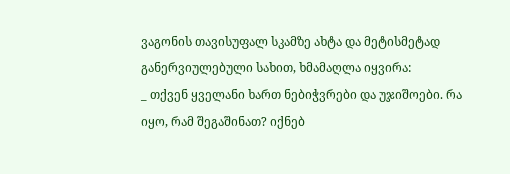ვაგონის თავისუფალ სკამზე ახტა და მეტისმეტად განერვიულებული სახით, ხმამაღლა იყვირა:
_ თქვენ ყველანი ხართ ნებიჭვრები და უჯიშოები. რა იყო, რამ შეგაშინათ? იქნებ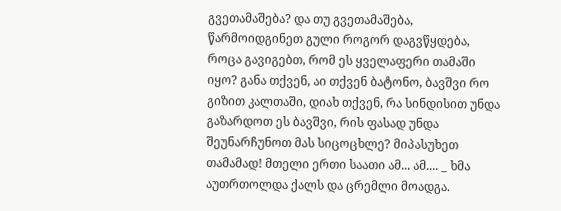გვეთამაშება? და თუ გვეთამაშება, წარმოიდგინეთ გული როგორ დაგვწყდება, როცა გავიგებთ, რომ ეს ყველაფერი თამაში იყო? განა თქვენ, აი თქვენ ბატონო, ბავშვი რო გიზით კალთაში, დიახ თქვენ, რა სინდისით უნდა გაზარდოთ ეს ბავშვი, რის ფასად უნდა შეუნარჩუნოთ მას სიცოცხლე? მიპასუხეთ თამამად! მთელი ერთი საათი ამ... ამ.... _ ხმა აუთრთოლდა ქალს და ცრემლი მოადგა.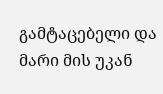გამტაცებელი და მარი მის უკან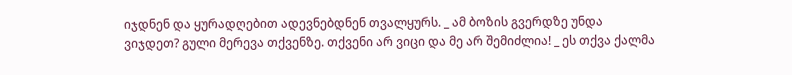იჯდნენ და ყურადღებით ადევნებდნენ თვალყურს. _ ამ ბოზის გვერდზე უნდა ვიჯდეთ? გული მერევა თქვენზე. თქვენი არ ვიცი და მე არ შემიძლია! _ ეს თქვა ქალმა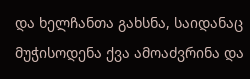და ხელჩანთა გახსნა, საიდანაც მუჭისოდენა ქვა ამოაძვრინა და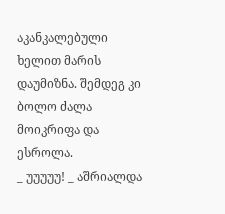აკანკალებული ხელით მარის დაუმიზნა. შემდეგ კი ბოლო ძალა მოიკრიფა და ესროლა.
_ უუუუუ! _ აშრიალდა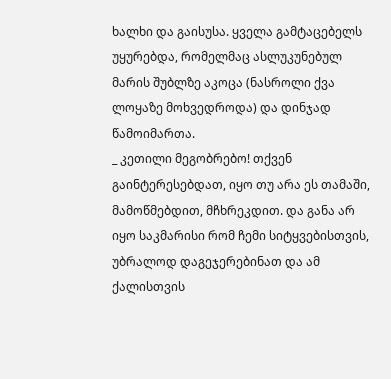ხალხი და გაისუსა. ყველა გამტაცებელს უყურებდა, რომელმაც ასლუკუნებულ მარის შუბლზე აკოცა (ნასროლი ქვა ლოყაზე მოხვედროდა) და დინჯად წამოიმართა.
_ კეთილი მეგობრებო! თქვენ გაინტერესებდათ, იყო თუ არა ეს თამაში, მამოწმებდით, მჩხრეკდით. და განა არ იყო საკმარისი რომ ჩემი სიტყვებისთვის, უბრალოდ დაგეჯერებინათ და ამ ქალისთვის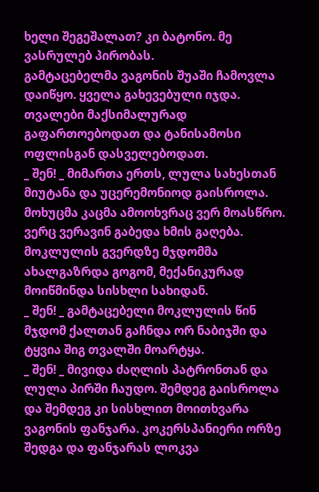ხელი შეგეშალათ? კი ბატონო. მე ვასრულებ პირობას.
გამტაცებელმა ვაგონის შუაში ჩამოვლა დაიწყო. ყველა გახევებული იჯდა. თვალები მაქსიმალურად გაფართოებოდათ და ტანისამოსი ოფლისგან დასველებოდათ.
_ შენ! _ მიმართა ერთს, ლულა სახესთან მიუტანა და უცერემონიოდ გაისროლა. მოხუცმა კაცმა ამოოხვრაც ვერ მოასწრო. ვერც ვერავინ გაბედა ხმის გაღება. მოკლულის გვერდზე მჯდომმა ახალგაზრდა გოგომ, მექანიკურად მოიწმინდა სისხლი სახიდან.
_ შენ! _ გამტაცებელი მოკლულის წინ მჯდომ ქალთან გაჩნდა ორ ნაბიჯში და ტყვია შიგ თვალში მოარტყა.
_ შენ! _ მივიდა ძაღლის პატრონთან და ლულა პირში ჩაუდო. შემდეგ გაისროლა და შემდეგ კი სისხლით მოითხვარა ვაგონის ფანჯარა. კოკერსპანიერი ორზე შედგა და ფანჯარას ლოკვა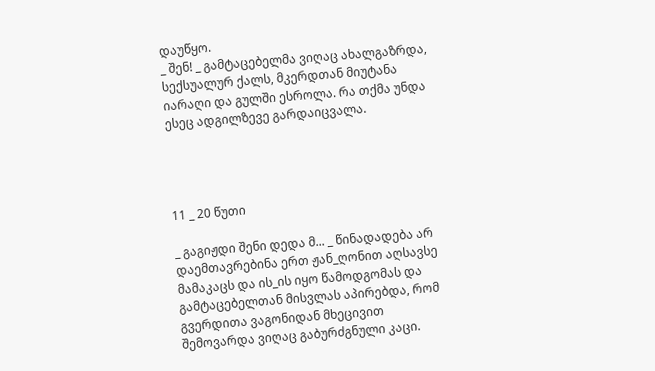დაუწყო.
_ შენ! _ გამტაცებელმა ვიღაც ახალგაზრდა, სექსუალურ ქალს, მკერდთან მიუტანა იარაღი და გულში ესროლა. რა თქმა უნდა ესეც ადგილზევე გარდაიცვალა.




11 _ 20 წუთი

_ გაგიჟდი შენი დედა მ... _ წინადადება არ დაემთავრებინა ერთ ჟან_ღონით აღსავსე მამაკაცს და ის_ის იყო წამოდგომას და გამტაცებელთან მისვლას აპირებდა, რომ გვერდითა ვაგონიდან მხეცივით შემოვარდა ვიღაც გაბურძგნული კაცი.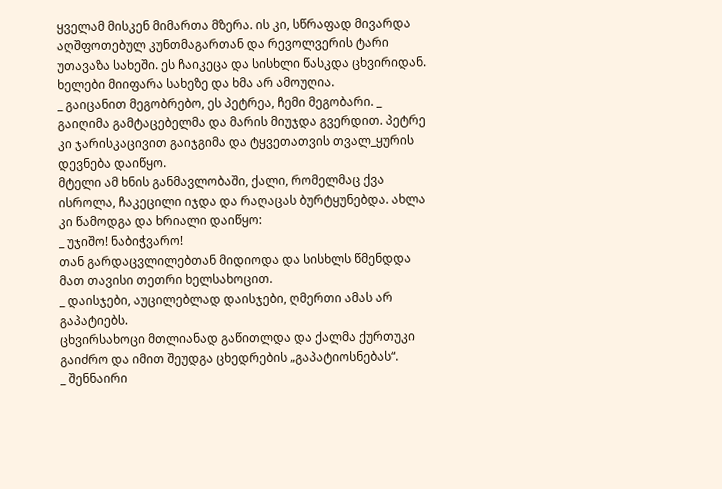ყველამ მისკენ მიმართა მზერა. ის კი, სწრაფად მივარდა აღშფოთებულ კუნთმაგართან და რევოლვერის ტარი უთავაზა სახეში. ეს ჩაიკეცა და სისხლი წასკდა ცხვირიდან. ხელები მიიფარა სახეზე და ხმა არ ამოუღია.
_ გაიცანით მეგობრებო, ეს პეტრეა, ჩემი მეგობარი. _ გაიღიმა გამტაცებელმა და მარის მიუჯდა გვერდით. პეტრე კი ჯარისკაცივით გაიჯგიმა და ტყვეთათვის თვალ_ყურის დევნება დაიწყო.
მტელი ამ ხნის განმავლობაში, ქალი, რომელმაც ქვა ისროლა, ჩაკეცილი იჯდა და რაღაცას ბურტყუნებდა. ახლა კი წამოდგა და ხრიალი დაიწყო:
_ უჯიშო! ნაბიჭვარო!
თან გარდაცვლილებთან მიდიოდა და სისხლს წმენდდა მათ თავისი თეთრი ხელსახოცით.
_ დაისჯები, აუცილებლად დაისჯები, ღმერთი ამას არ გაპატიებს.
ცხვირსახოცი მთლიანად გაწითლდა და ქალმა ქურთუკი გაიძრო და იმით შეუდგა ცხედრების „გაპატიოსნებას“.
_ შენნაირი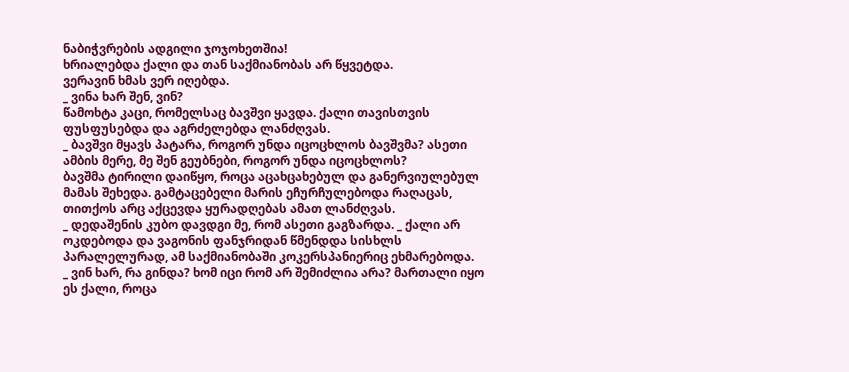ნაბიჭვრების ადგილი ჯოჯოხეთშია!
ხრიალებდა ქალი და თან საქმიანობას არ წყვეტდა.
ვერავინ ხმას ვერ იღებდა.
_ ვინა ხარ შენ, ვინ?
წამოხტა კაცი, რომელსაც ბავშვი ყავდა. ქალი თავისთვის ფუსფუსებდა და აგრძელებდა ლანძღვას.
_ ბავშვი მყავს პატარა, როგორ უნდა იცოცხლოს ბავშვმა? ასეთი ამბის მერე, მე შენ გეუბნები, როგორ უნდა იცოცხლოს?
ბავშმა ტირილი დაიწყო, როცა აცახცახებულ და განერვიულებულ მამას შეხედა. გამტაცებელი მარის ეჩურჩულებოდა რაღაცას, თითქოს არც აქცევდა ყურადღებას ამათ ლანძღვას.
_ დედაშენის კუბო დავდგი მე, რომ ასეთი გაგზარდა. _ ქალი არ ოკდებოდა და ვაგონის ფანჯრიდან წმენდდა სისხლს პარალელურად, ამ საქმიანობაში კოკერსპანიერიც ეხმარებოდა.
_ ვინ ხარ, რა გინდა? ხომ იცი რომ არ შემიძლია არა? მართალი იყო ეს ქალი, როცა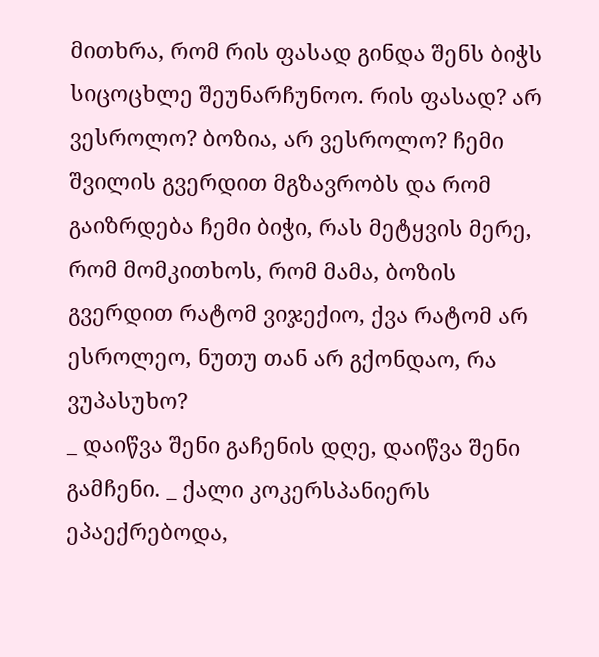მითხრა, რომ რის ფასად გინდა შენს ბიჭს სიცოცხლე შეუნარჩუნოო. რის ფასად? არ ვესროლო? ბოზია, არ ვესროლო? ჩემი შვილის გვერდით მგზავრობს და რომ გაიზრდება ჩემი ბიჭი, რას მეტყვის მერე, რომ მომკითხოს, რომ მამა, ბოზის გვერდით რატომ ვიჯექიო, ქვა რატომ არ ესროლეო, ნუთუ თან არ გქონდაო, რა ვუპასუხო?
_ დაიწვა შენი გაჩენის დღე, დაიწვა შენი გამჩენი. _ ქალი კოკერსპანიერს ეპაექრებოდა,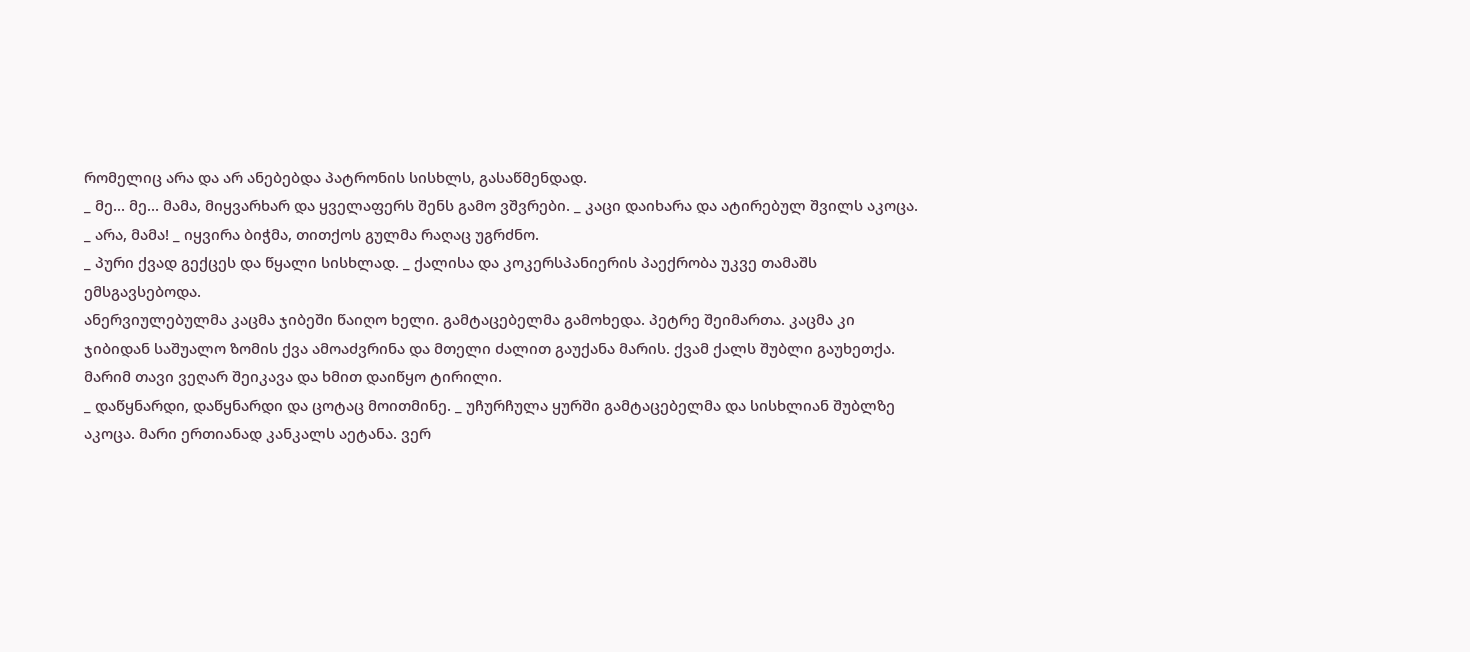რომელიც არა და არ ანებებდა პატრონის სისხლს, გასაწმენდად.
_ მე... მე... მამა, მიყვარხარ და ყველაფერს შენს გამო ვშვრები. _ კაცი დაიხარა და ატირებულ შვილს აკოცა.
_ არა, მამა! _ იყვირა ბიჭმა, თითქოს გულმა რაღაც უგრძნო.
_ პური ქვად გექცეს და წყალი სისხლად. _ ქალისა და კოკერსპანიერის პაექრობა უკვე თამაშს ემსგავსებოდა.
ანერვიულებულმა კაცმა ჯიბეში წაიღო ხელი. გამტაცებელმა გამოხედა. პეტრე შეიმართა. კაცმა კი ჯიბიდან საშუალო ზომის ქვა ამოაძვრინა და მთელი ძალით გაუქანა მარის. ქვამ ქალს შუბლი გაუხეთქა. მარიმ თავი ვეღარ შეიკავა და ხმით დაიწყო ტირილი.
_ დაწყნარდი, დაწყნარდი და ცოტაც მოითმინე. _ უჩურჩულა ყურში გამტაცებელმა და სისხლიან შუბლზე აკოცა. მარი ერთიანად კანკალს აეტანა. ვერ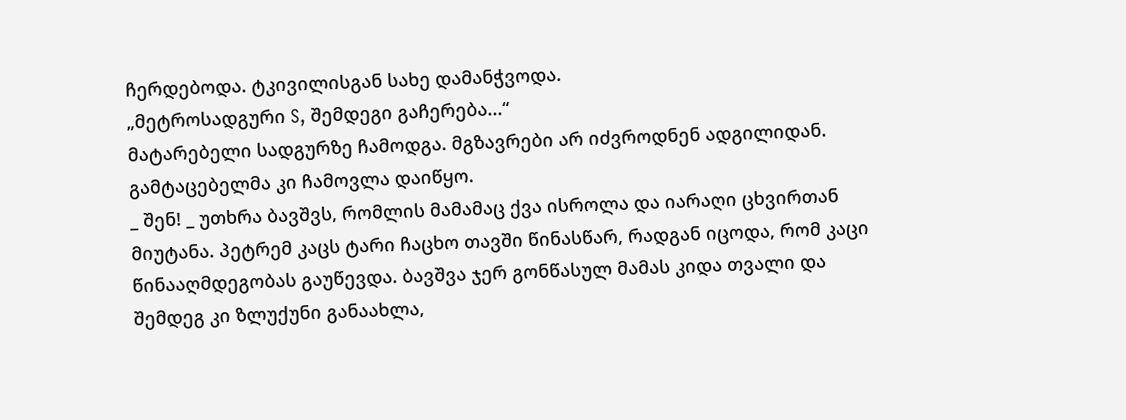ჩერდებოდა. ტკივილისგან სახე დამანჭვოდა.
„მეტროსადგური S, შემდეგი გაჩერება...“
მატარებელი სადგურზე ჩამოდგა. მგზავრები არ იძვროდნენ ადგილიდან. გამტაცებელმა კი ჩამოვლა დაიწყო.
_ შენ! _ უთხრა ბავშვს, რომლის მამამაც ქვა ისროლა და იარაღი ცხვირთან მიუტანა. პეტრემ კაცს ტარი ჩაცხო თავში წინასწარ, რადგან იცოდა, რომ კაცი წინააღმდეგობას გაუწევდა. ბავშვა ჯერ გონწასულ მამას კიდა თვალი და შემდეგ კი ზლუქუნი განაახლა,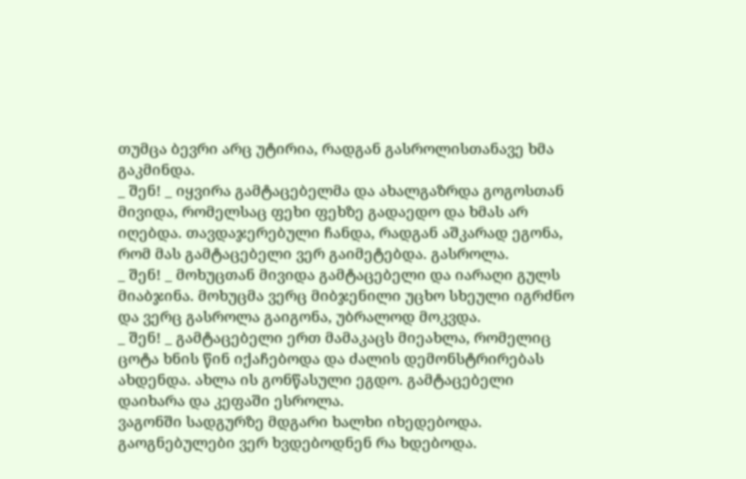თუმცა ბევრი არც უტირია, რადგან გასროლისთანავე ხმა გაკმინდა.
_ შენ! _ იყვირა გამტაცებელმა და ახალგაზრდა გოგოსთან მივიდა, რომელსაც ფეხი ფეხზე გადაედო და ხმას არ იღებდა. თავდაჯერებული ჩანდა, რადგან აშკარად ეგონა, რომ მას გამტაცებელი ვერ გაიმეტებდა. გასროლა.
_ შენ! _ მოხუცთან მივიდა გამტაცებელი და იარაღი გულს მიაბჯინა. მოხუცმა ვერც მიბჯენილი უცხო სხეული იგრძნო და ვერც გასროლა გაიგონა, უბრალოდ მოკვდა.
_ შენ! _ გამტაცებელი ერთ მამაკაცს მიეახლა, რომელიც ცოტა ხნის წინ იქაჩებოდა და ძალის დემონსტრირებას ახდენდა. ახლა ის გონწასული ეგდო. გამტაცებელი დაიხარა და კეფაში ესროლა.
ვაგონში სადგურზე მდგარი ხალხი იხედებოდა. გაოგნებულები ვერ ხვდებოდნენ რა ხდებოდა.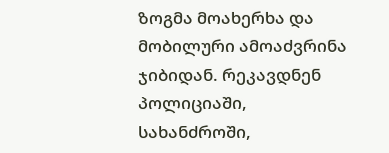ზოგმა მოახერხა და მობილური ამოაძვრინა ჯიბიდან. რეკავდნენ პოლიციაში, სახანძროში,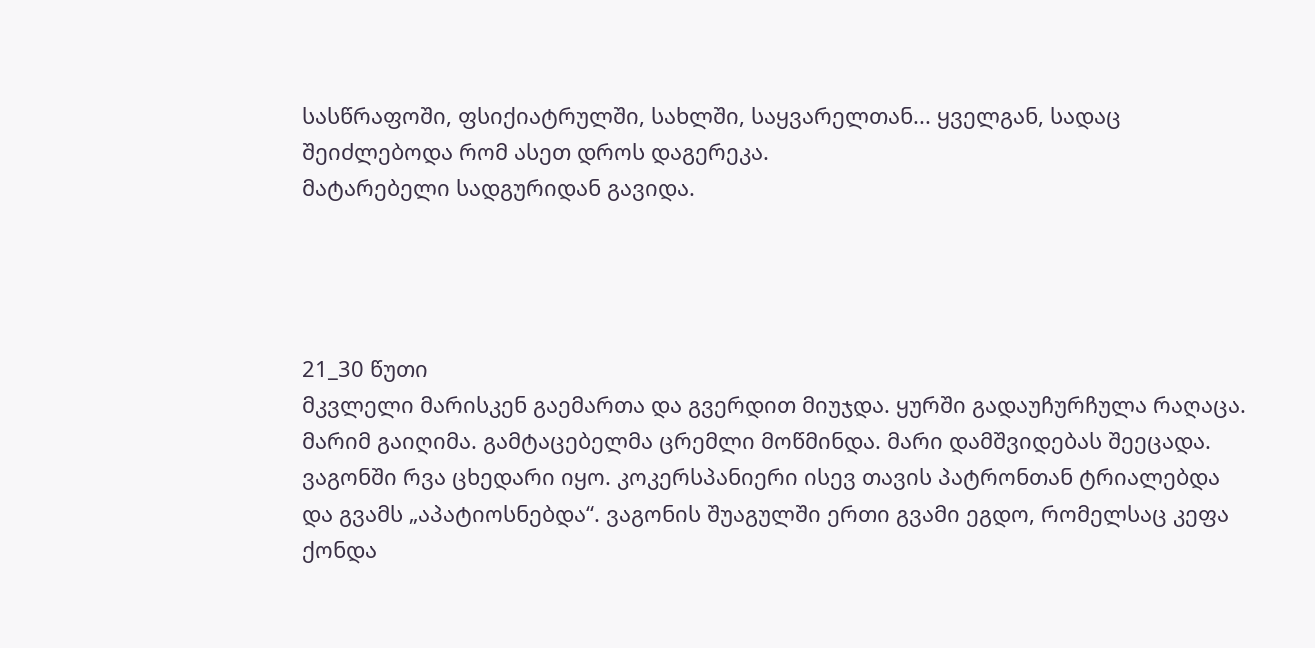სასწრაფოში, ფსიქიატრულში, სახლში, საყვარელთან... ყველგან, სადაც შეიძლებოდა რომ ასეთ დროს დაგერეკა.
მატარებელი სადგურიდან გავიდა.




21_30 წუთი
მკვლელი მარისკენ გაემართა და გვერდით მიუჯდა. ყურში გადაუჩურჩულა რაღაცა. მარიმ გაიღიმა. გამტაცებელმა ცრემლი მოწმინდა. მარი დამშვიდებას შეეცადა.
ვაგონში რვა ცხედარი იყო. კოკერსპანიერი ისევ თავის პატრონთან ტრიალებდა და გვამს „აპატიოსნებდა“. ვაგონის შუაგულში ერთი გვამი ეგდო, რომელსაც კეფა ქონდა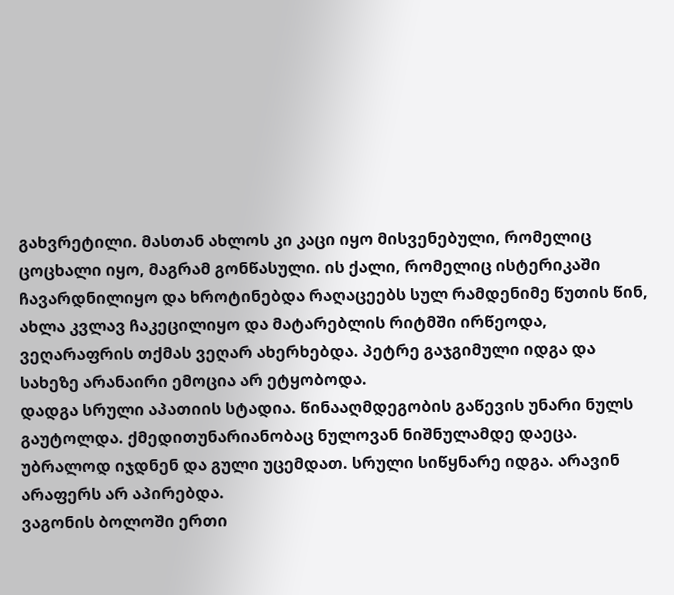გახვრეტილი. მასთან ახლოს კი კაცი იყო მისვენებული, რომელიც ცოცხალი იყო, მაგრამ გონწასული. ის ქალი, რომელიც ისტერიკაში ჩავარდნილიყო და ხროტინებდა რაღაცეებს სულ რამდენიმე წუთის წინ, ახლა კვლავ ჩაკეცილიყო და მატარებლის რიტმში ირწეოდა, ვეღარაფრის თქმას ვეღარ ახერხებდა. პეტრე გაჯგიმული იდგა და სახეზე არანაირი ემოცია არ ეტყობოდა.
დადგა სრული აპათიის სტადია. წინააღმდეგობის გაწევის უნარი ნულს გაუტოლდა. ქმედითუნარიანობაც ნულოვან ნიშნულამდე დაეცა. უბრალოდ იჯდნენ და გული უცემდათ. სრული სიწყნარე იდგა. არავინ არაფერს არ აპირებდა.
ვაგონის ბოლოში ერთი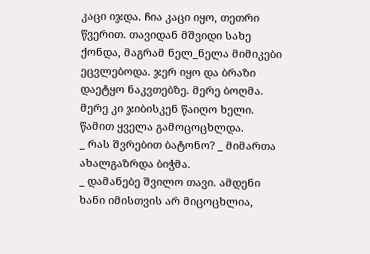კაცი იჯდა. ჩია კაცი იყო, თეთრი წვერით. თავიდან მშვიდი სახე ქონდა, მაგრამ ნელ_ნელა მიმიკები ეცვლებოდა. ჯერ იყო და ბრაზი დაეტყო ნაკვთებზე. მერე ბოღმა. მერე კი ჯიბისკენ წაიღო ხელი. წამით ყველა გამოცოცხლდა.
_ რას შვრებით ბატონო? _ მიმართა ახალგაზრდა ბიჭმა.
_ დამანებე შვილო თავი. ამდენი ხანი იმისთვის არ მიცოცხლია,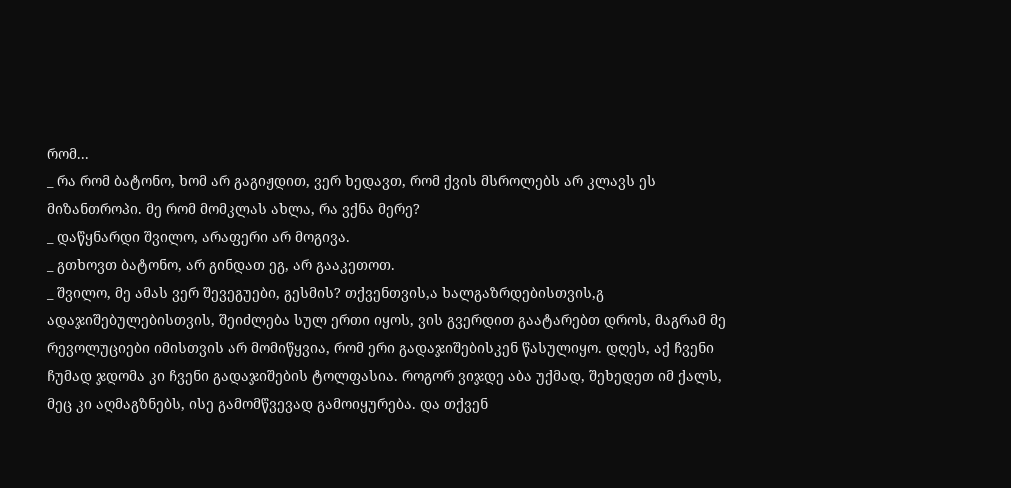რომ...
_ რა რომ ბატონო, ხომ არ გაგიჟდით, ვერ ხედავთ, რომ ქვის მსროლებს არ კლავს ეს მიზანთროპი. მე რომ მომკლას ახლა, რა ვქნა მერე?
_ დაწყნარდი შვილო, არაფერი არ მოგივა.
_ გთხოვთ ბატონო, არ გინდათ ეგ, არ გააკეთოთ.
_ შვილო, მე ამას ვერ შევეგუები, გესმის? თქვენთვის,ა ხალგაზრდებისთვის,გ ადაჯიშებულებისთვის, შეიძლება სულ ერთი იყოს, ვის გვერდით გაატარებთ დროს, მაგრამ მე რევოლუციები იმისთვის არ მომიწყვია, რომ ერი გადაჯიშებისკენ წასულიყო. დღეს, აქ ჩვენი ჩუმად ჯდომა კი ჩვენი გადაჯიშების ტოლფასია. როგორ ვიჯდე აბა უქმად, შეხედეთ იმ ქალს, მეც კი აღმაგზნებს, ისე გამომწვევად გამოიყურება. და თქვენ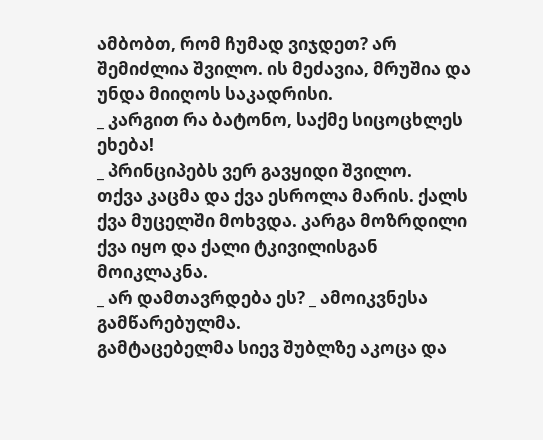ამბობთ, რომ ჩუმად ვიჯდეთ? არ შემიძლია შვილო. ის მეძავია, მრუშია და უნდა მიიღოს საკადრისი.
_ კარგით რა ბატონო, საქმე სიცოცხლეს ეხება!
_ პრინციპებს ვერ გავყიდი შვილო.
თქვა კაცმა და ქვა ესროლა მარის. ქალს ქვა მუცელში მოხვდა. კარგა მოზრდილი ქვა იყო და ქალი ტკივილისგან მოიკლაკნა.
_ არ დამთავრდება ეს? _ ამოიკვნესა გამწარებულმა.
გამტაცებელმა სიევ შუბლზე აკოცა და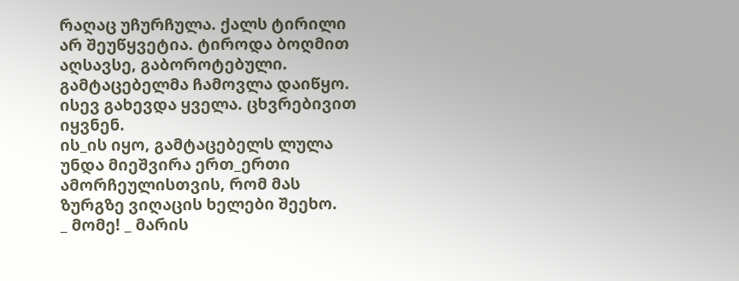რაღაც უჩურჩულა. ქალს ტირილი არ შეუწყვეტია. ტიროდა ბოღმით აღსავსე, გაბოროტებული.
გამტაცებელმა ჩამოვლა დაიწყო. ისევ გახევდა ყველა. ცხვრებივით იყვნენ.
ის_ის იყო, გამტაცებელს ლულა უნდა მიეშვირა ერთ_ერთი ამორჩეულისთვის, რომ მას ზურგზე ვიღაცის ხელები შეეხო.
_ მომე! _ მარის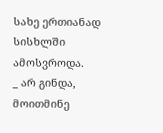სახე ერთიანად სისხლში ამოსვროდა.
_ არ გინდა, მოითმინე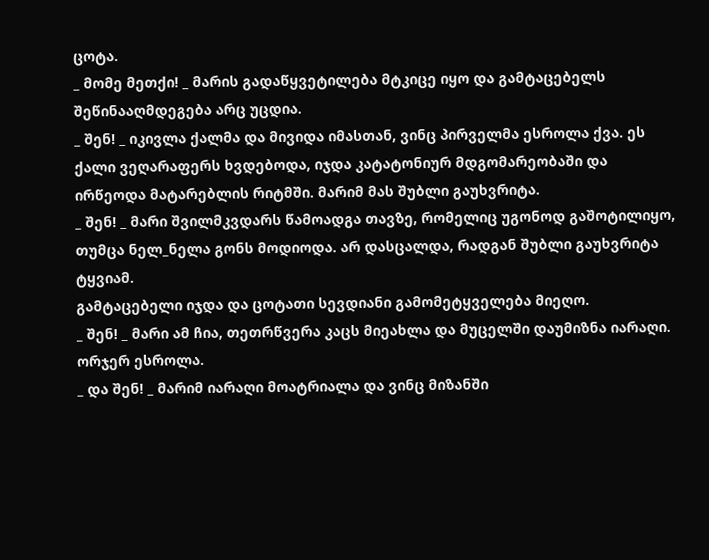ცოტა.
_ მომე მეთქი! _ მარის გადაწყვეტილება მტკიცე იყო და გამტაცებელს შეწინააღმდეგება არც უცდია.
_ შენ! _ იკივლა ქალმა და მივიდა იმასთან, ვინც პირველმა ესროლა ქვა. ეს ქალი ვეღარაფერს ხვდებოდა, იჯდა კატატონიურ მდგომარეობაში და ირწეოდა მატარებლის რიტმში. მარიმ მას შუბლი გაუხვრიტა.
_ შენ! _ მარი შვილმკვდარს წამოადგა თავზე, რომელიც უგონოდ გაშოტილიყო, თუმცა ნელ_ნელა გონს მოდიოდა. არ დასცალდა, რადგან შუბლი გაუხვრიტა ტყვიამ.
გამტაცებელი იჯდა და ცოტათი სევდიანი გამომეტყველება მიეღო.
_ შენ! _ მარი ამ ჩია, თეთრწვერა კაცს მიეახლა და მუცელში დაუმიზნა იარაღი. ორჯერ ესროლა.
_ და შენ! _ მარიმ იარაღი მოატრიალა და ვინც მიზანში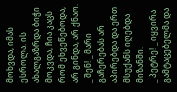მოხვდა, იმას ესროლა. ის ახალგაზრდა ბიჭი მოკვდა, ჩია კაცს რომ ეხვეწებოდა, არ გინდა, არ ქნაო.
_ შენ! _ მარი გაჩერებას არ აპირებდა და ერთ მსუქანს იღებდა მიზანში.
_ პეტრე! _ იყვირა გამტაცებელმა და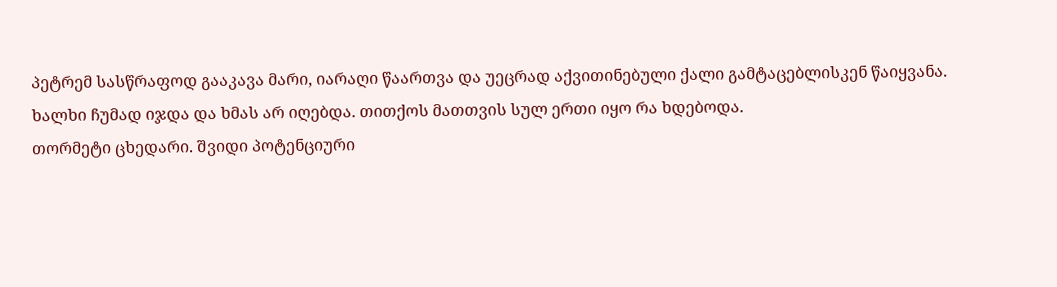პეტრემ სასწრაფოდ გააკავა მარი, იარაღი წაართვა და უეცრად აქვითინებული ქალი გამტაცებლისკენ წაიყვანა.
ხალხი ჩუმად იჯდა და ხმას არ იღებდა. თითქოს მათთვის სულ ერთი იყო რა ხდებოდა.
თორმეტი ცხედარი. შვიდი პოტენციური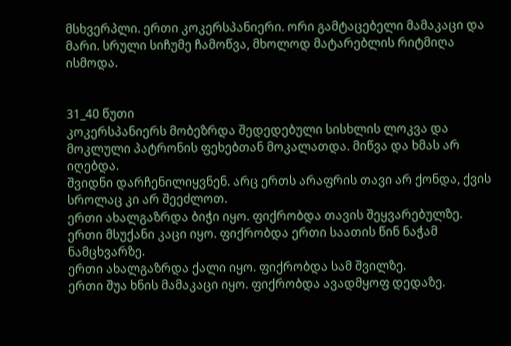მსხვერპლი. ერთი კოკერსპანიერი. ორი გამტაცებელი მამაკაცი და მარი. სრული სიჩუმე ჩამოწვა, მხოლოდ მატარებლის რიტმიღა ისმოდა.


31_40 წუთი
კოკერსპანიერს მობეზრდა შედედებული სისხლის ლოკვა და მოკლული პატრონის ფეხებთან მოკალათდა. მიწვა და ხმას არ იღებდა.
შვიდნი დარჩენილიყვნენ. არც ერთს არაფრის თავი არ ქონდა, ქვის სროლაც კი არ შეეძლოთ.
ერთი ახალგაზრდა ბიჭი იყო. ფიქრობდა თავის შეყვარებულზე.
ერთი მსუქანი კაცი იყო. ფიქრობდა ერთი საათის წინ ნაჭამ ნამცხვარზე.
ერთი ახალგაზრდა ქალი იყო. ფიქრობდა სამ შვილზე.
ერთი შუა ხნის მამაკაცი იყო. ფიქრობდა ავადმყოფ დედაზე.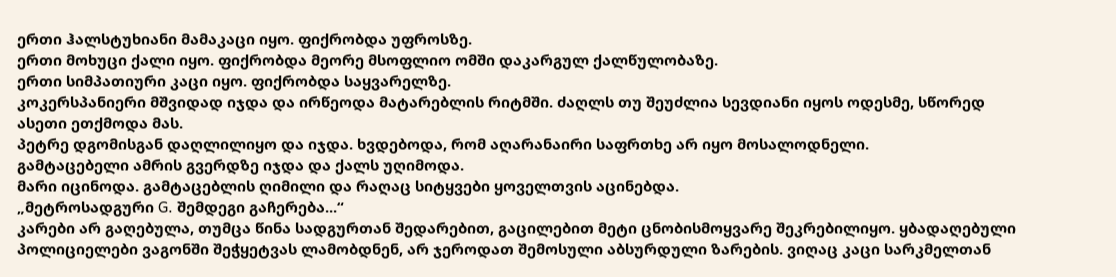ერთი ჰალსტუხიანი მამაკაცი იყო. ფიქრობდა უფროსზე.
ერთი მოხუცი ქალი იყო. ფიქრობდა მეორე მსოფლიო ომში დაკარგულ ქალწულობაზე.
ერთი სიმპათიური კაცი იყო. ფიქრობდა საყვარელზე.
კოკერსპანიერი მშვიდად იჯდა და ირწეოდა მატარებლის რიტმში. ძაღლს თუ შეუძლია სევდიანი იყოს ოდესმე, სწორედ ასეთი ეთქმოდა მას.
პეტრე დგომისგან დაღლილიყო და იჯდა. ხვდებოდა, რომ აღარანაირი საფრთხე არ იყო მოსალოდნელი.
გამტაცებელი ამრის გვერდზე იჯდა და ქალს უღიმოდა.
მარი იცინოდა. გამტაცებლის ღიმილი და რაღაც სიტყვები ყოველთვის აცინებდა.
„მეტროსადგური G. შემდეგი გაჩერება...“
კარები არ გაღებულა, თუმცა წინა სადგურთან შედარებით, გაცილებით მეტი ცნობისმოყვარე შეკრებილიყო. ყბადაღებული პოლიციელები ვაგონში შეჭყეტვას ლამობდნენ, არ ჯეროდათ შემოსული აბსურდული ზარების. ვიღაც კაცი სარკმელთან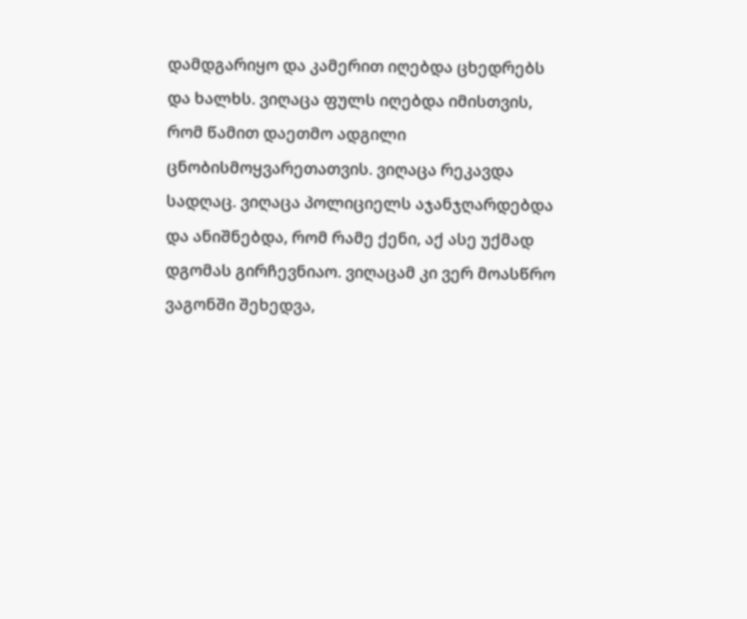დამდგარიყო და კამერით იღებდა ცხედრებს და ხალხს. ვიღაცა ფულს იღებდა იმისთვის, რომ წამით დაეთმო ადგილი ცნობისმოყვარეთათვის. ვიღაცა რეკავდა სადღაც. ვიღაცა პოლიციელს აჯანჯღარდებდა და ანიშნებდა, რომ რამე ქენი, აქ ასე უქმად დგომას გირჩევნიაო. ვიღაცამ კი ვერ მოასწრო ვაგონში შეხედვა,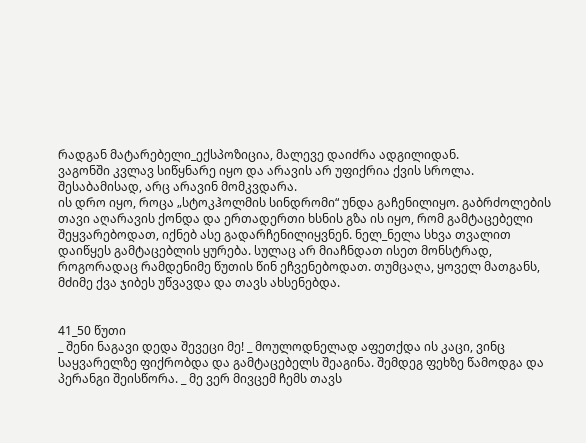რადგან მატარებელი_ექსპოზიცია, მალევე დაიძრა ადგილიდან.
ვაგონში კვლავ სიწყნარე იყო და არავის არ უფიქრია ქვის სროლა. შესაბამისად, არც არავინ მომკვდარა.
ის დრო იყო, როცა „სტოკჰოლმის სინდრომი“ უნდა გაჩენილიყო. გაბრძოლების თავი აღარავის ქონდა და ერთადერთი ხსნის გზა ის იყო, რომ გამტაცებელი შეყვარებოდათ, იქნებ ასე გადარჩენილიყვნენ. ნელ_ნელა სხვა თვალით დაიწყეს გამტაცებლის ყურება. სულაც არ მიაჩნდათ ისეთ მონსტრად, როგორადაც რამდენიმე წუთის წინ ეჩვენებოდათ. თუმცაღა, ყოველ მათგანს, მძიმე ქვა ჯიბეს უწვავდა და თავს ახსენებდა.


41_50 წუთი
_ შენი ნაგავი დედა შევეცი მე! _ მოულოდნელად აფეთქდა ის კაცი, ვინც საყვარელზე ფიქრობდა და გამტაცებელს შეაგინა. შემდეგ ფეხზე წამოდგა და პერანგი შეისწორა. _ მე ვერ მივცემ ჩემს თავს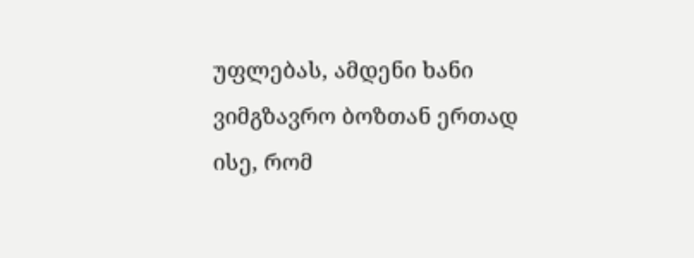უფლებას, ამდენი ხანი ვიმგზავრო ბოზთან ერთად ისე, რომ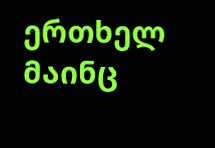ერთხელ მაინც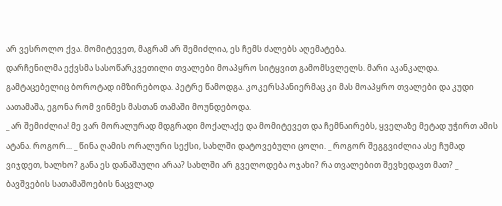არ ვესროლო ქვა. მომიტევეთ, მაგრამ არ შემიძლია, ეს ჩემს ძალებს აღემატება.
დარჩენილმა ექვსმა სასოწარკვეთილი თვალები მოაპყრო სიტყვით გამომსვლელს. მარი აკანკალდა. გამტაცებელიც ბოროტად იმზირებოდა. პეტრე წამოდგა. კოკერსპანიერმაც კი მას მოაპყრო თვალები და კუდი აათამაშა, ეგონა რომ ვინმეს მასთან თამაში მოუნდებოდა.
_ არ შემიძლია! მე ვარ მორალურად მდგრადი მოქალაქე და მომიტევეთ და ჩემნაირებს, ყველაზე მეტად უჭირთ ამის ატანა. როგორ... _ წინა ღამის ორალური სექსი, სახლში დატოვებული ცოლი. _ როგორ შეგგვიძლია ასე ჩუმად ვიჯდეთ, ხალხო? განა ეს დანაშაული არაა? სახლში არ გველოდება ოჯახი? რა თვალებით შევხედავთ მათ? _ ბავშვების სათამაშოების ნაცვლად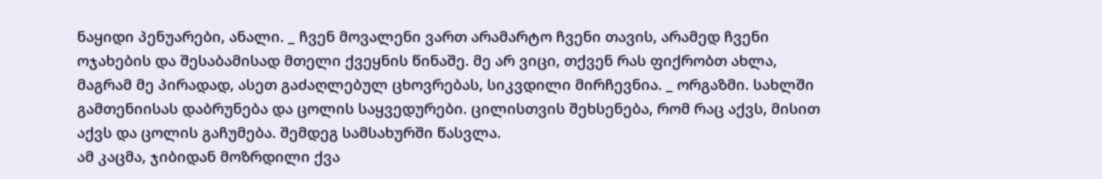ნაყიდი პენუარები, ანალი. _ ჩვენ მოვალენი ვართ არამარტო ჩვენი თავის, არამედ ჩვენი ოჯახების და შესაბამისად მთელი ქვეყნის წინაშე. მე არ ვიცი, თქვენ რას ფიქრობთ ახლა, მაგრამ მე პირადად, ასეთ გაძაღლებულ ცხოვრებას, სიკვდილი მირჩევნია. _ ორგაზმი. სახლში გამთენიისას დაბრუნება და ცოლის საყვედურები. ცილისთვის შეხსენება, რომ რაც აქვს, მისით აქვს და ცოლის გაჩუმება. შემდეგ სამსახურში წასვლა.
ამ კაცმა, ჯიბიდან მოზრდილი ქვა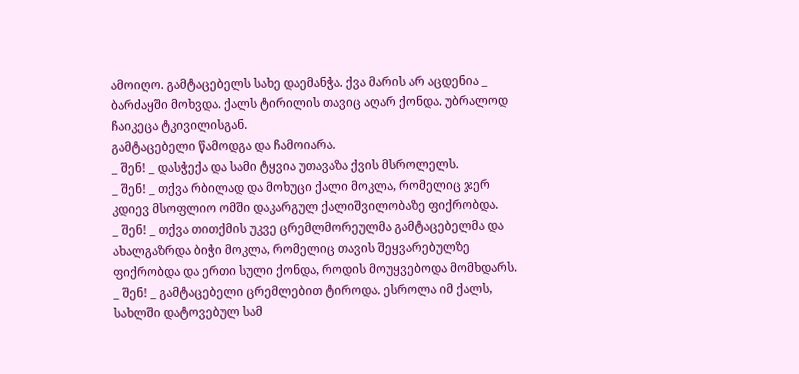ამოიღო. გამტაცებელს სახე დაემანჭა. ქვა მარის არ აცდენია _ ბარძაყში მოხვდა. ქალს ტირილის თავიც აღარ ქონდა. უბრალოდ ჩაიკეცა ტკივილისგან.
გამტაცებელი წამოდგა და ჩამოიარა.
_ შენ! _ დასჭექა და სამი ტყვია უთავაზა ქვის მსროლელს.
_ შენ! _ თქვა რბილად და მოხუცი ქალი მოკლა, რომელიც ჯერ კდიევ მსოფლიო ომში დაკარგულ ქალიშვილობაზე ფიქრობდა.
_ შენ! _ თქვა თითქმის უკვე ცრემლმორეულმა გამტაცებელმა და ახალგაზრდა ბიჭი მოკლა, რომელიც თავის შეყვარებულზე ფიქრობდა და ერთი სული ქონდა, როდის მოუყვებოდა მომხდარს.
_ შენ! _ გამტაცებელი ცრემლებით ტიროდა. ესროლა იმ ქალს, სახლში დატოვებულ სამ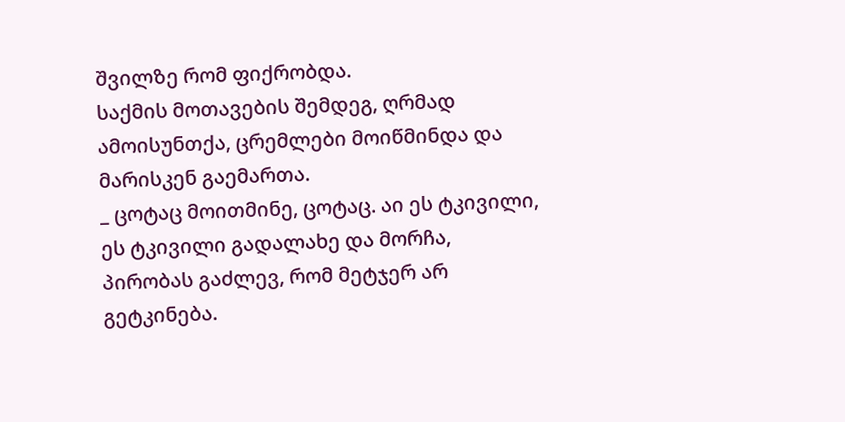შვილზე რომ ფიქრობდა.
საქმის მოთავების შემდეგ, ღრმად ამოისუნთქა, ცრემლები მოიწმინდა და მარისკენ გაემართა.
_ ცოტაც მოითმინე, ცოტაც. აი ეს ტკივილი, ეს ტკივილი გადალახე და მორჩა, პირობას გაძლევ, რომ მეტჯერ არ გეტკინება.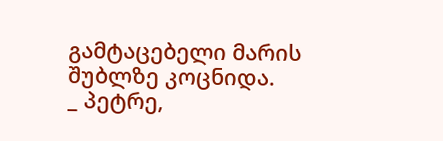გამტაცებელი მარის შუბლზე კოცნიდა.
_ პეტრე,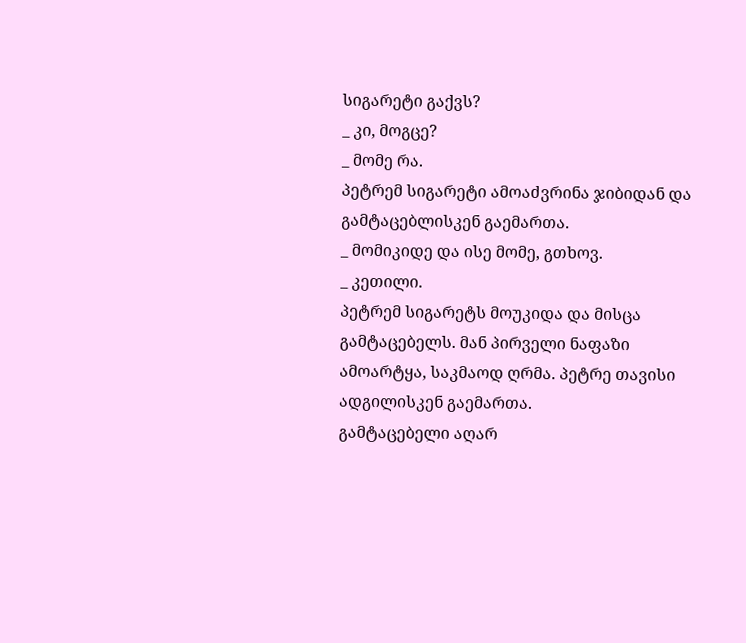სიგარეტი გაქვს?
_ კი, მოგცე?
_ მომე რა.
პეტრემ სიგარეტი ამოაძვრინა ჯიბიდან და გამტაცებლისკენ გაემართა.
_ მომიკიდე და ისე მომე, გთხოვ.
_ კეთილი.
პეტრემ სიგარეტს მოუკიდა და მისცა გამტაცებელს. მან პირველი ნაფაზი ამოარტყა, საკმაოდ ღრმა. პეტრე თავისი ადგილისკენ გაემართა.
გამტაცებელი აღარ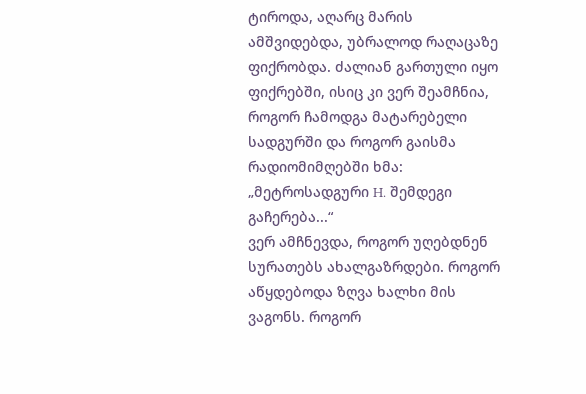ტიროდა, აღარც მარის ამშვიდებდა, უბრალოდ რაღაცაზე ფიქრობდა. ძალიან გართული იყო ფიქრებში, ისიც კი ვერ შეამჩნია, როგორ ჩამოდგა მატარებელი სადგურში და როგორ გაისმა რადიომიმღებში ხმა:
„მეტროსადგური H. შემდეგი გაჩერება...“
ვერ ამჩნევდა, როგორ უღებდნენ სურათებს ახალგაზრდები. როგორ აწყდებოდა ზღვა ხალხი მის ვაგონს. როგორ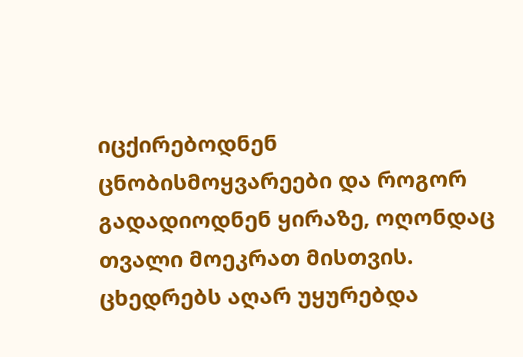იცქირებოდნენ ცნობისმოყვარეები და როგორ გადადიოდნენ ყირაზე, ოღონდაც თვალი მოეკრათ მისთვის. ცხედრებს აღარ უყურებდა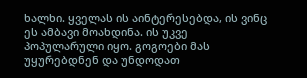ხალხი. ყველას ის აინტერესებდა, ის ვინც ეს ამბავი მოახდინა. ის უკვე პოპულარული იყო. გოგოები მას უყურებდნენ და უნდოდათ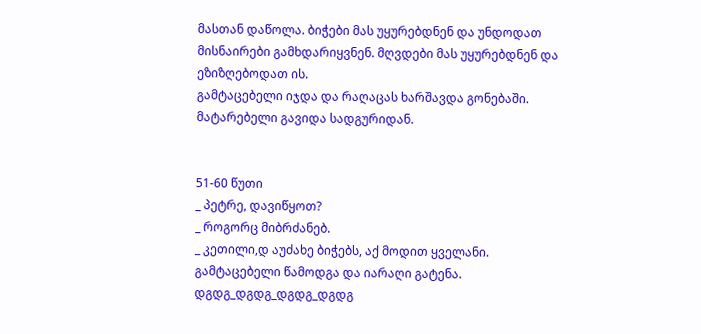მასთან დაწოლა. ბიჭები მას უყურებდნენ და უნდოდათ მისნაირები გამხდარიყვნენ. მღვდები მას უყურებდნენ და ეზიზღებოდათ ის.
გამტაცებელი იჯდა და რაღაცას ხარშავდა გონებაში. მატარებელი გავიდა სადგურიდან.


51-60 წუთი
_ პეტრე, დავიწყოთ?
_ როგორც მიბრძანებ.
_ კეთილი,დ აუძახე ბიჭებს, აქ მოდით ყველანი.
გამტაცებელი წამოდგა და იარაღი გატენა.
დგდგ_დგდგ_დგდგ_დგდგ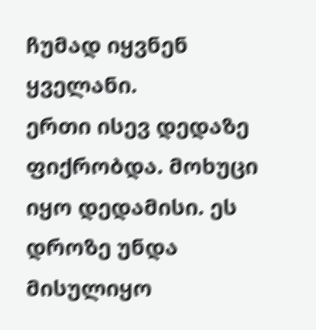ჩუმად იყვნენ ყველანი.
ერთი ისევ დედაზე ფიქრობდა. მოხუცი იყო დედამისი. ეს დროზე უნდა მისულიყო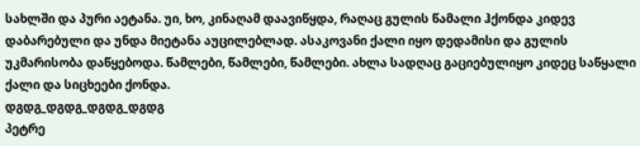სახლში და პური აეტანა. უი, ხო, კინაღამ დაავიწყდა, რაღაც გულის წამალი ჰქონდა კიდევ დაბარებული და უნდა მიეტანა აუცილებლად. ასაკოვანი ქალი იყო დედამისი და გულის უკმარისობა დაწყებოდა. წამლები, წამლები, წამლები. ახლა სადღაც გაციებულიყო კიდეც საწყალი ქალი და სიცხეები ქონდა.
დგდგ_დგდგ_დგდგ_დგდგ
პეტრე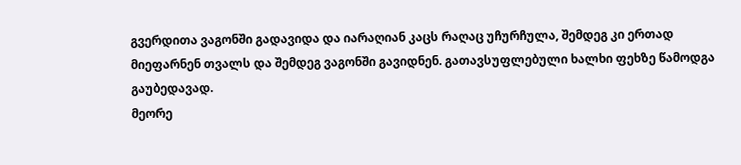გვერდითა ვაგონში გადავიდა და იარაღიან კაცს რაღაც უჩურჩულა, შემდეგ კი ერთად მიეფარნენ თვალს და შემდეგ ვაგონში გავიდნენ. გათავსუფლებული ხალხი ფეხზე წამოდგა გაუბედავად.
მეორე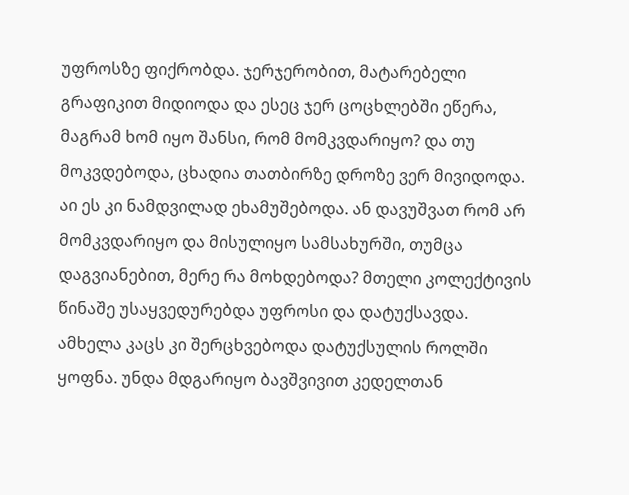უფროსზე ფიქრობდა. ჯერჯერობით, მატარებელი გრაფიკით მიდიოდა და ესეც ჯერ ცოცხლებში ეწერა, მაგრამ ხომ იყო შანსი, რომ მომკვდარიყო? და თუ მოკვდებოდა, ცხადია თათბირზე დროზე ვერ მივიდოდა. აი ეს კი ნამდვილად ეხამუშებოდა. ან დავუშვათ რომ არ მომკვდარიყო და მისულიყო სამსახურში, თუმცა დაგვიანებით, მერე რა მოხდებოდა? მთელი კოლექტივის წინაშე უსაყვედურებდა უფროსი და დატუქსავდა. ამხელა კაცს კი შერცხვებოდა დატუქსულის როლში ყოფნა. უნდა მდგარიყო ბავშვივით კედელთან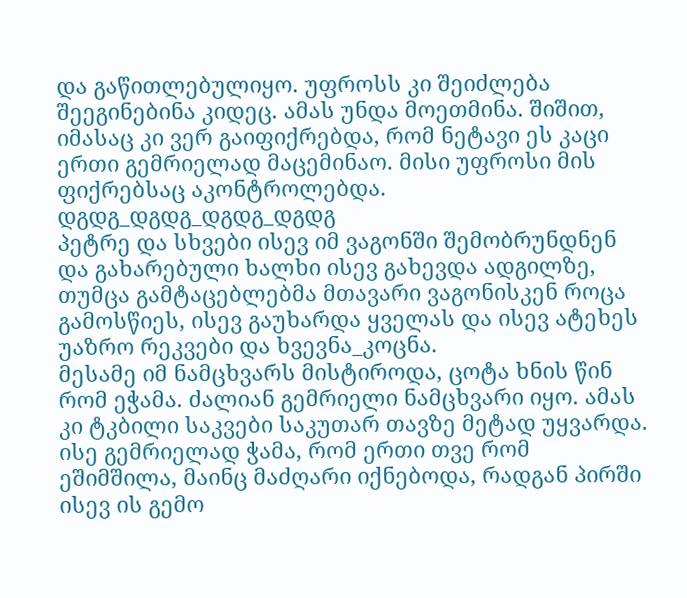და გაწითლებულიყო. უფროსს კი შეიძლება შეეგინებინა კიდეც. ამას უნდა მოეთმინა. შიშით, იმასაც კი ვერ გაიფიქრებდა, რომ ნეტავი ეს კაცი ერთი გემრიელად მაცემინაო. მისი უფროსი მის ფიქრებსაც აკონტროლებდა.
დგდგ_დგდგ_დგდგ_დგდგ
პეტრე და სხვები ისევ იმ ვაგონში შემობრუნდნენ და გახარებული ხალხი ისევ გახევდა ადგილზე, თუმცა გამტაცებლებმა მთავარი ვაგონისკენ როცა გამოსწიეს, ისევ გაუხარდა ყველას და ისევ ატეხეს უაზრო რეკვები და ხვევნა_კოცნა.
მესამე იმ ნამცხვარს მისტიროდა, ცოტა ხნის წინ რომ ეჭამა. ძალიან გემრიელი ნამცხვარი იყო. ამას კი ტკბილი საკვები საკუთარ თავზე მეტად უყვარდა. ისე გემრიელად ჭამა, რომ ერთი თვე რომ ეშიმშილა, მაინც მაძღარი იქნებოდა, რადგან პირში ისევ ის გემო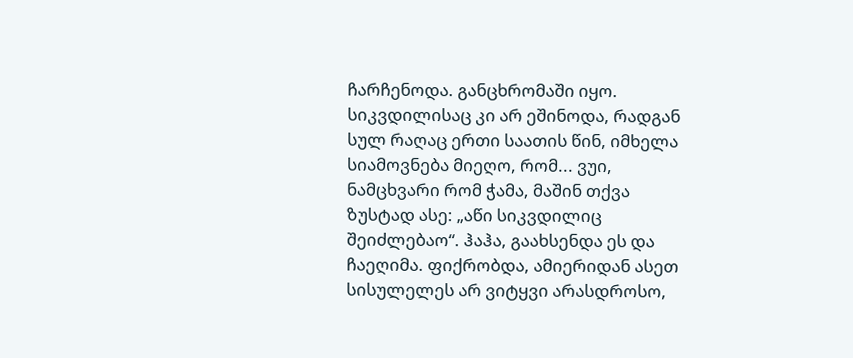ჩარჩენოდა. განცხრომაში იყო. სიკვდილისაც კი არ ეშინოდა, რადგან სულ რაღაც ერთი საათის წინ, იმხელა სიამოვნება მიეღო, რომ... ვუი, ნამცხვარი რომ ჭამა, მაშინ თქვა ზუსტად ასე: „აწი სიკვდილიც შეიძლებაო“. ჰაჰა, გაახსენდა ეს და ჩაეღიმა. ფიქრობდა, ამიერიდან ასეთ სისულელეს არ ვიტყვი არასდროსო,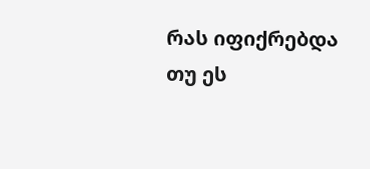რას იფიქრებდა თუ ეს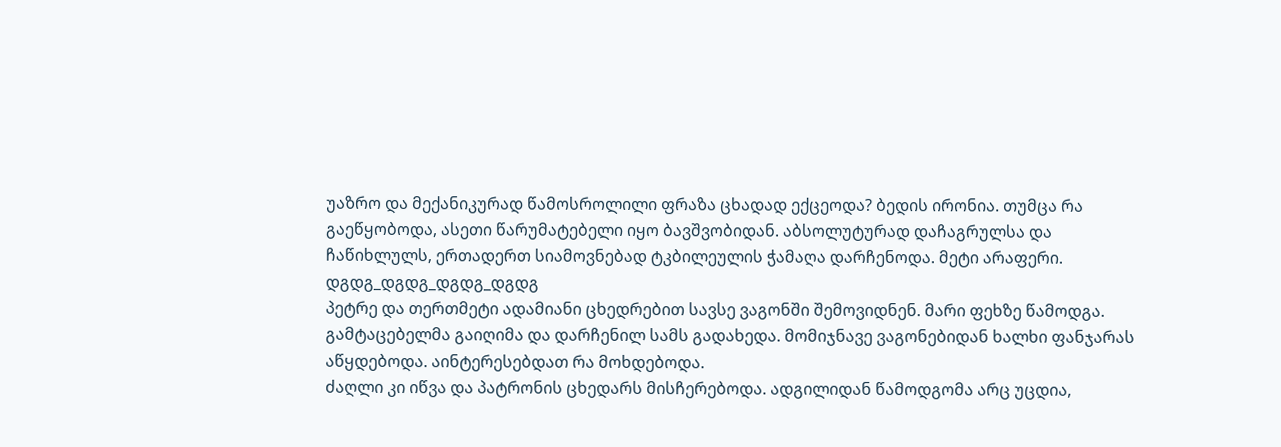უაზრო და მექანიკურად წამოსროლილი ფრაზა ცხადად ექცეოდა? ბედის ირონია. თუმცა რა გაეწყობოდა, ასეთი წარუმატებელი იყო ბავშვობიდან. აბსოლუტურად დაჩაგრულსა და ჩაწიხლულს, ერთადერთ სიამოვნებად ტკბილეულის ჭამაღა დარჩენოდა. მეტი არაფერი.
დგდგ_დგდგ_დგდგ_დგდგ
პეტრე და თერთმეტი ადამიანი ცხედრებით სავსე ვაგონში შემოვიდნენ. მარი ფეხზე წამოდგა. გამტაცებელმა გაიღიმა და დარჩენილ სამს გადახედა. მომიჯნავე ვაგონებიდან ხალხი ფანჯარას აწყდებოდა. აინტერესებდათ რა მოხდებოდა.
ძაღლი კი იწვა და პატრონის ცხედარს მისჩერებოდა. ადგილიდან წამოდგომა არც უცდია,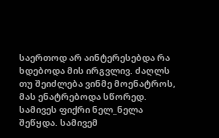საერთოდ არ აინტერესებდა რა ხდებოდა მის ირგვლივ. ძაღლს თუ შეიძლება ვინმე მოენატროს, მას ენატრებოდა სწორედ.
სამივეს ფიქრი ნელ_ნელა შეწყდა. სამივემ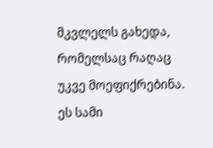მკვლელს გახედა, რომელსაც რაღაც უკვე მოეფიქრებინა. ეს სამი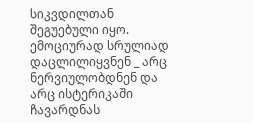სიკვდილთან შეგუებული იყო. ემოციურად სრულიად დაცლილიყვნენ _ არც ნერვიულობდნენ და არც ისტერიკაში ჩავარდნას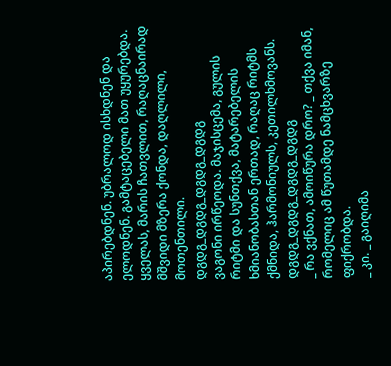აპირებდნენ. უბრალოდ ისხდნენ და ელოდნენ. გამტაცებელი მათ უყურებდა. ყველას, მარის ჩათვლით, რაღაცნაირად მშვიდი მზერა ქონდა, დაღლილი, მოთენთილი.
დგდგ_დგდგ_დგდგ_დგდგ
ვაგონი ირწეოდა. მაჯისცემა, გულის რიტმი და სუნთქვა, მატარებელის ხმიანობასთან ერთად, რაღაც რიტმს ქმნიდა, ჰარმონიულს, კეთილხმოვანს.
დგდგ_დგდგ_დგდგ_დგდგ
_ რა ვქნათ, ამოიწურა დრო? _ თქვა იმან, რომელიც ამ წუთამდე ნამცხვარზე ფიქრობდა.
_ კი. _ გაიღიმა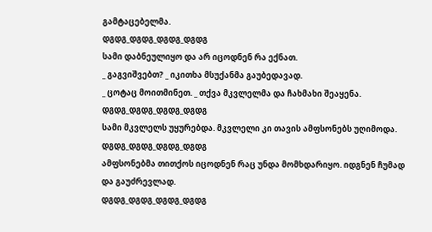გამტაცებელმა.
დგდგ_დგდგ_დგდგ_დგდგ
სამი დაბნეულიყო და არ იცოდნენ რა ექნათ.
_ გაგვიშვებთ? _ იკითხა მსუქანმა გაუბედავად.
_ ცოტაც მოითმინეთ. _ თქვა მკვლელმა და ჩახმახი შეაყენა.
დგდგ_დგდგ_დგდგ_დგდგ
სამი მკვლელს უყურებდა. მკვლელი კი თავის ამფსონებს უღიმოდა.
დგდგ_დგდგ_დგდგ_დგდგ
ამფსონებმა თითქოს იცოდნენ რაც უნდა მომხდარიყო. იდგნენ ჩუმად და გაუძრევლად.
დგდგ_დგდგ_დგდგ_დგდგ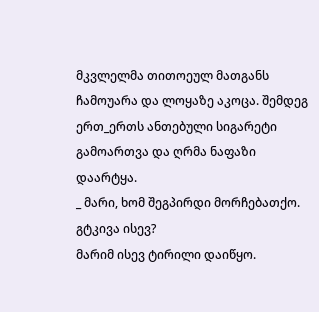მკვლელმა თითოეულ მათგანს ჩამოუარა და ლოყაზე აკოცა. შემდეგ ერთ_ერთს ანთებული სიგარეტი გამოართვა და ღრმა ნაფაზი დაარტყა.
_ მარი, ხომ შეგპირდი მორჩებათქო. გტკივა ისევ?
მარიმ ისევ ტირილი დაიწყო.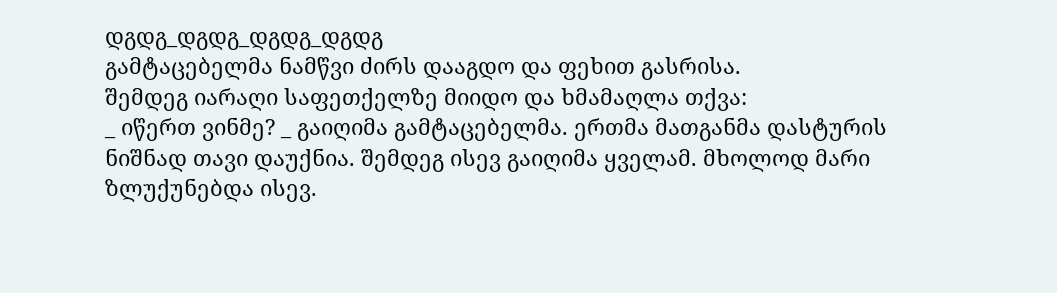დგდგ_დგდგ_დგდგ_დგდგ
გამტაცებელმა ნამწვი ძირს დააგდო და ფეხით გასრისა.
შემდეგ იარაღი საფეთქელზე მიიდო და ხმამაღლა თქვა:
_ იწერთ ვინმე? _ გაიღიმა გამტაცებელმა. ერთმა მათგანმა დასტურის ნიშნად თავი დაუქნია. შემდეგ ისევ გაიღიმა ყველამ. მხოლოდ მარი ზლუქუნებდა ისევ.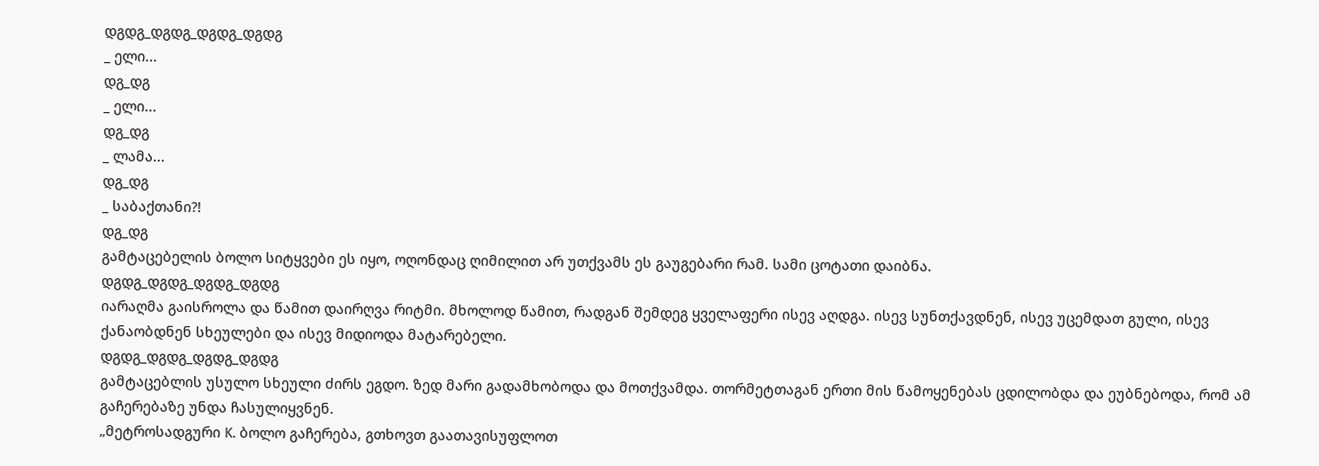დგდგ_დგდგ_დგდგ_დგდგ
_ ელი...
დგ_დგ
_ ელი...
დგ_დგ
_ ლამა...
დგ_დგ
_ საბაქთანი?!
დგ_დგ
გამტაცებელის ბოლო სიტყვები ეს იყო, ოღონდაც ღიმილით არ უთქვამს ეს გაუგებარი რამ. სამი ცოტათი დაიბნა.
დგდგ_დგდგ_დგდგ_დგდგ
იარაღმა გაისროლა და წამით დაირღვა რიტმი. მხოლოდ წამით, რადგან შემდეგ ყველაფერი ისევ აღდგა. ისევ სუნთქავდნენ, ისევ უცემდათ გული, ისევ ქანაობდნენ სხეულები და ისევ მიდიოდა მატარებელი.
დგდგ_დგდგ_დგდგ_დგდგ
გამტაცებლის უსულო სხეული ძირს ეგდო. ზედ მარი გადამხობოდა და მოთქვამდა. თორმეტთაგან ერთი მის წამოყენებას ცდილობდა და ეუბნებოდა, რომ ამ გაჩერებაზე უნდა ჩასულიყვნენ.
„მეტროსადგური K. ბოლო გაჩერება, გთხოვთ გაათავისუფლოთ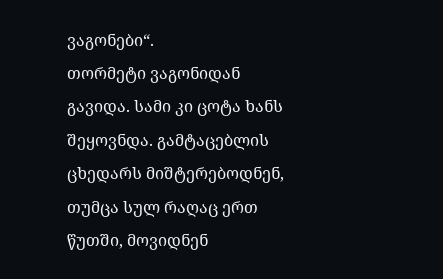ვაგონები“.
თორმეტი ვაგონიდან გავიდა. სამი კი ცოტა ხანს შეყოვნდა. გამტაცებლის ცხედარს მიშტერებოდნენ, თუმცა სულ რაღაც ერთ წუთში, მოვიდნენ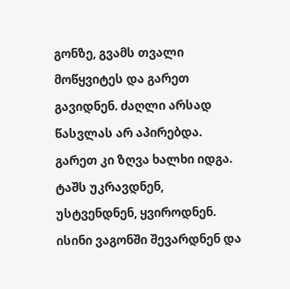გონზე, გვამს თვალი მოწყვიტეს და გარეთ გავიდნენ. ძაღლი არსად წასვლას არ აპირებდა. გარეთ კი ზღვა ხალხი იდგა. ტაშს უკრავდნენ, უსტვენდნენ, ყვიროდნენ. ისინი ვაგონში შევარდნენ და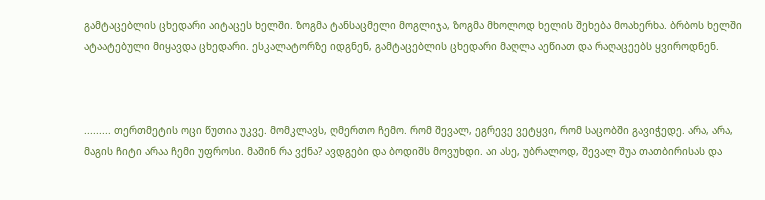გამტაცებლის ცხედარი აიტაცეს ხელში. ზოგმა ტანსაცმელი მოგლიჯა, ზოგმა მხოლოდ ხელის შეხება მოახერხა. ბრბოს ხელში ატაატებული მიყავდა ცხედარი. ესკალატორზე იდგნენ, გამტაცებლის ცხედარი მაღლა აეწიათ და რაღაცეებს ყვიროდნენ.



......... თერთმეტის ოცი წუთია უკვე. მომკლავს, ღმერთო ჩემო. რომ შევალ, ეგრევე ვეტყვი, რომ საცობში გავიჭედე. არა, არა, მაგის ჩიტი არაა ჩემი უფროსი. მაშინ რა ვქნა? ავდგები და ბოდიშს მოვუხდი. აი ასე, უბრალოდ, შევალ შუა თათბირისას და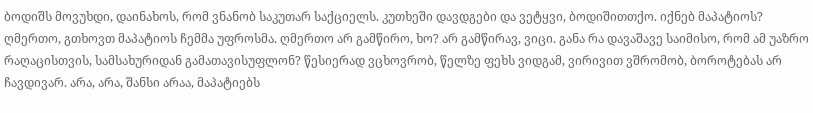ბოდიშს მოვუხდი, დაინახოს, რომ ვნანობ საკუთარ საქციელს. კუთხეში დავდგები და ვეტყვი, ბოდიშითთქო. იქნებ მაპატიოს? ღმერთო, გთხოვთ მაპატიოს ჩემმა უფროსმა. ღმერთო არ გამწირო, ხო? არ გამწირავ, ვიცი. განა რა დავაშავე საიმისო, რომ ამ უაზრო რაღაცისთვის, სამსახურიდან გამათავისუფლონ? წესიერად ვცხოვრობ, წელზე ფეხს ვიდგამ, ვირივით ვშრომობ, ბოროტებას არ ჩავდივარ. არა, არა, შანსი არაა, მაპატიებს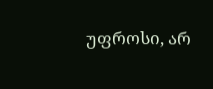უფროსი, არ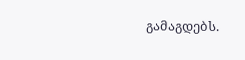გამაგდებს.